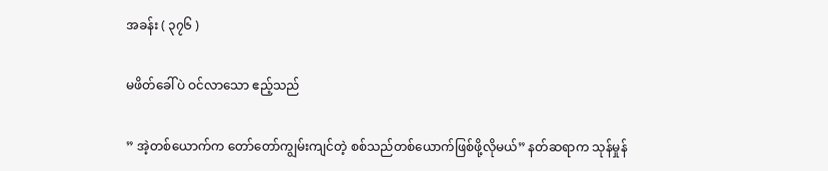အခန်း ( ၃၇၆ )

မဖိတ်ခေါ်ပဲ ဝင်လာသော ဧည့်သည်

” အဲ့တစ်ယောက်က တော်တော်ကျွမ်းကျင်တဲ့ စစ်သည်တစ်ယောက်ဖြစ်ဖို့လိုမယ်” နတ်ဆရာက သုန်မှုန်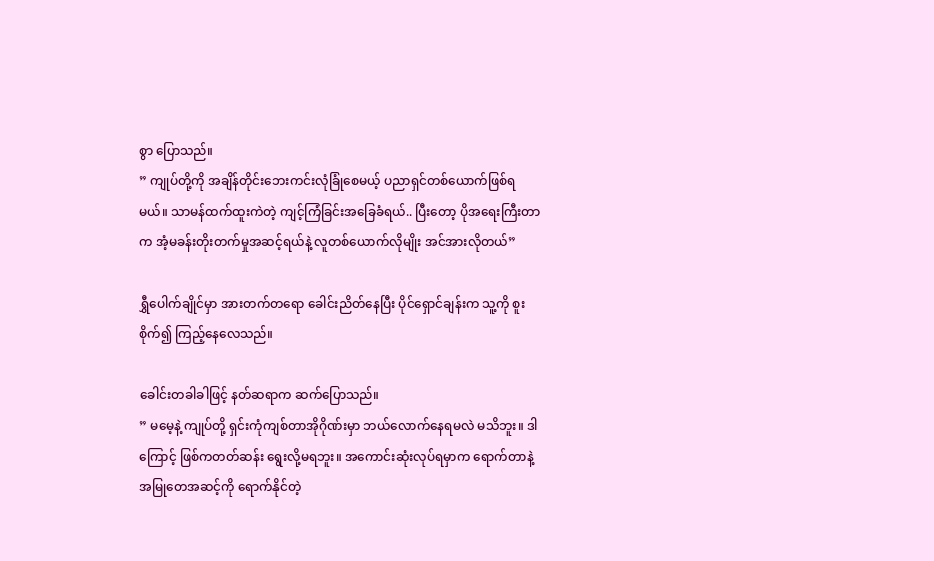စွာ ပြောသည်။
” ကျုပ်တို့ကို အချိန်တိုင်းဘေးကင်းလုံခြုံစေမယ့် ပညာရှင်တစ်ယောက်ဖြစ်ရမယ်။ သာမန်ထက်ထူးကဲတဲ့ ကျင့်ကြံခြင်းအခြေခံရယ်.. ပြီးတော့ ပိုအရေးကြီးတာက အံ့မခန်းတိုးတက်မှုအဆင့်ရယ်နဲ့ လူတစ်ယောက်လိုမျိုး အင်အားလိုတယ်”

ရွှီပေါက်ချိုင်မှာ အားတက်တရော ခေါင်းညိတ်နေပြီး ပိုင်ရှောင်ချန်းက သူ့ကို စူးစိုက်၍ ကြည့်နေလေသည်။

ခေါင်းတခါခါဖြင့် နတ်ဆရာက ဆက်ပြောသည်။
” မမေ့နဲ့ ကျုပ်တို့ ရှင်းကုံကျစ်တာအိုဂိုဏ်းမှာ ဘယ်လောက်နေရမလဲ မသိဘူး။ ဒါကြောင့် ဖြစ်ကတတ်ဆန်း ရွေးလို့မရဘူး။ အကောင်းဆုံးလုပ်ရမှာက ရောက်တာနဲ့ အမြုတေအဆင့်ကို ရောက်နိုင်တဲ့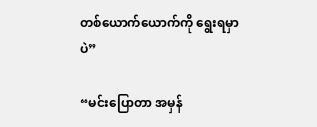တစ်ယောက်ယောက်ကို ရွေးရမှာပဲ”

“မင်းပြောတာ အမှန်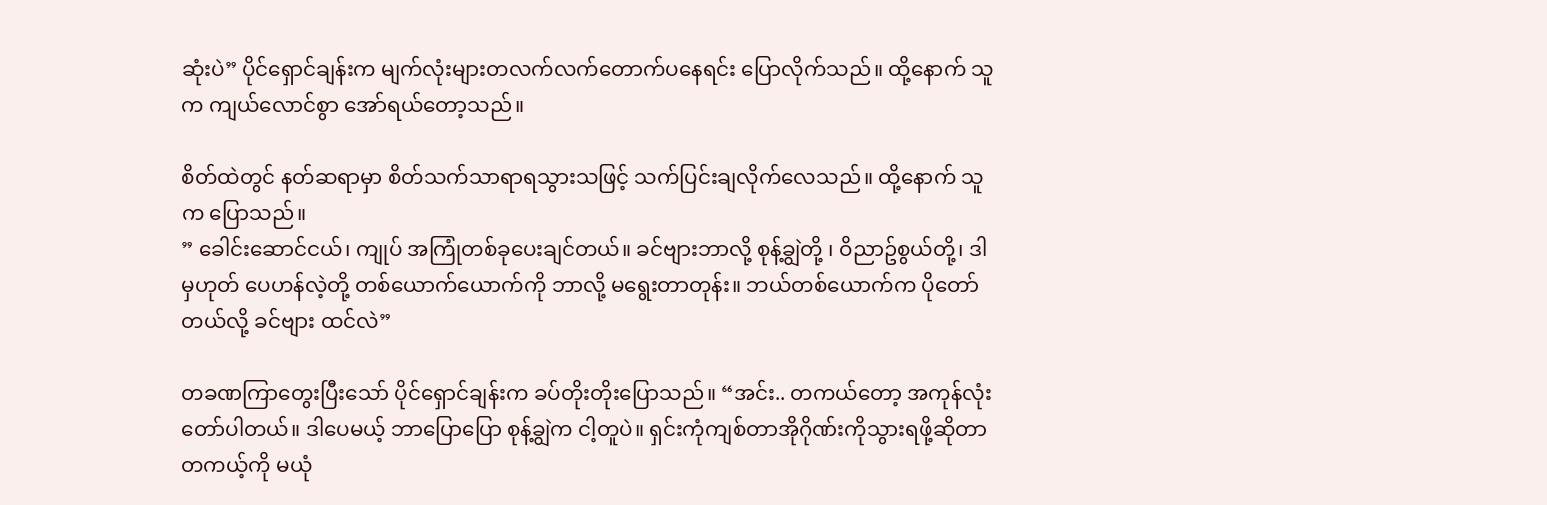ဆုံးပဲ” ပိုင်ရှောင်ချန်းက မျက်လုံးများတလက်လက်တောက်ပနေရင်း ပြောလိုက်သည်။ ထို့နောက် သူက ကျယ်လောင်စွာ အော်ရယ်တော့သည်။

စိတ်ထဲတွင် နတ်ဆရာမှာ စိတ်သက်သာရာရသွားသဖြင့် သက်ပြင်းချလိုက်လေသည်။ ထို့နောက် သူက ပြောသည်။
” ခေါင်းဆောင်ငယ်၊ ကျုပ် အကြုံတစ်ခုပေးချင်တယ်။ ခင်ဗျားဘာလို့ စုန့်ချွဲတို့ ၊ ဝိညာဥ်စွယ်တို့၊ ဒါမှဟုတ် ပေဟန်လဲ့တို့ တစ်ယောက်ယောက်ကို ဘာလို့ မရွေးတာတုန်း။ ဘယ်တစ်ယောက်က ပိုတော်တယ်လို့ ခင်ဗျား ထင်လဲ”

တခဏကြာတွေးပြီးသော် ပိုင်ရှောင်ချန်းက ခပ်တိုးတိုးပြောသည်။ “အင်း.. တကယ်တော့ အကုန်လုံး တော်ပါတယ်။ ဒါပေမယ့် ဘာပြောပြော စုန့်ချွဲက ငါ့တူပဲ။ ရှင်းကုံကျစ်တာအိုဂိုဏ်းကိုသွားရဖို့ဆိုတာ တကယ့်ကို မယုံ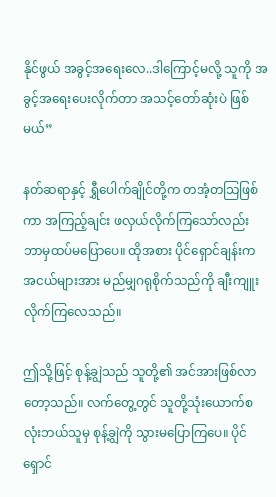နိုင်ဖွယ် အခွင့်အရေးလေ..ဒါကြောင့်မလို့ သူကို အခွင့်အရေးပေးလိုက်တာ အသင့်တော်ဆုံးပဲ ဖြစ်မယ်”

နတ်ဆရာနှင့် ရွှီပေါက်ချိုင်တို့က တအံ့တသြဖြစ်ကာ အကြည့်ချင်း ဖလှယ်လိုက်ကြသော်လည်း ဘာမှထပ်မပြောပေ။ ထိုအစား ပိုင်ရှောင်ချန်းက အငယ်များအား မည်မျှဂရုစိုက်သည်ကို ချီးကျူးလိုက်ကြလေသည်။

ဤသို့ဖြင့် စုန့်ချွဲသည် သူတို့၏ အင်အားဖြစ်လာတော့သည်။ လက်တွေ့တွင် သူတို့သုံးယောက်စလုံးဘယ်သူမှ စုန့်ချွဲကို သွားမပြောကြပေ။ ပိုင်ရှောင်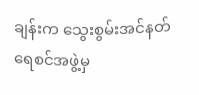ချန်းက သွေးစွမ်းအင်နတ်ရေစင်အဖွဲ့မှ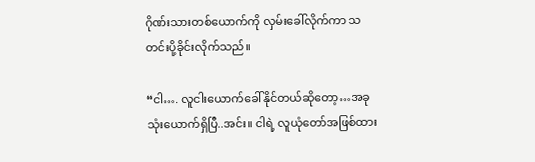ဂိုဏ်းသားတစ်ယောက်ကို လှမ်းခေါ်လိုက်ကာ သတင်းပို့ခိုင်းလိုက်သည်။

“ငါ…. လူငါးယောက်ခေါ်နိုင်တယ်ဆိုတော့…အခု သုံးယောက်ရှိပြီ..အင်း။ ငါရဲ့ လူယုံတော်အဖြစ်ထား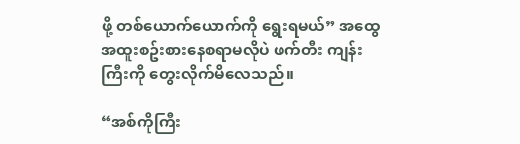ဖို့ တစ်ယောက်ယောက်ကို ရွေးရမယ်” အထွေအထူးစဥ်းစားနေစရာမလိုပဲ ဖက်တီး ကျန်းကြီးကို တွေးလိုက်မိလေသည်။

“အစ်ကိုကြီး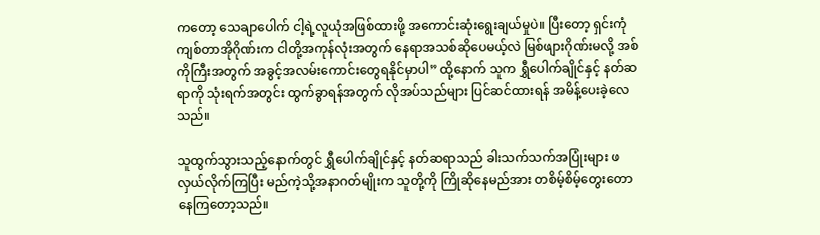ကတော့ သေချာပေါက် ငါ့ရဲ့လူယုံအဖြစ်ထားဖို့ အကောင်းဆုံးရွေးချယ်မှုပဲ။ ပြီးတော့ ရှင်းကုံကျစ်တာအိုဂိုဏ်းက ငါတို့အကုန်လုံးအတွက် နေရာအသစ်ဆိုပေမယ့်လဲ မြစ်ဖျားဂိုဏ်းမလို့ အစ်ကိုကြီးအတွက် အခွင့်အလမ်းကောင်းတွေရနိုင်မှာပါ” ထို့နောက် သူက ရွှီပေါက်ချိုင်နှင့် နတ်ဆရာကို သုံးရက်အတွင်း ထွက်ခွာရန်အတွက် လိုအပ်သည်များ ပြင်ဆင်ထားရန် အမိန့်ပေးခဲ့လေသည်။

သူထွက်သွားသည့်နောက်တွင် ရွှီပေါက်ချိုင်နှင့် နတ်ဆရာသည် ခါးသက်သက်အပြုံးများ ဖလှယ်လိုက်ကြပြီး မည်ကဲ့သို့အနာဂတ်မျိုးက သူတို့ကို ကြိုဆိုနေမည်အား တစိမ့်စိမ့်တွေးတောနေကြတော့သည်။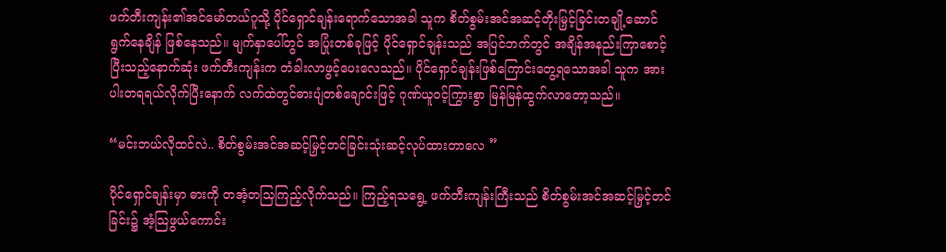ဖက်တီးကျန်း၏အင်မော်တယ်ဂူသို့ ပိုင်ရှောင်ချန်းရောက်သောအခါ သူက စိတ်စွမ်းအင်အဆင့်တိုးမြှင့်ခြင်းတချို့ဆောင်ရွက်နေချိန် ဖြစ်နေသည်။ မျက်နှာပေါ်တွင် အပြုံးတစ်ခုဖြင့် ပိုင်ရှောင်ချန်းသည် အပြင်ဘက်တွင် အချိန်အနည်းကြာစောင့်ပြီးသည့်နောက်ဆုံး ဖက်တီးကျန်းက တံခါးလာဖွင့်ပေးလေသည်။ ပိုင်ရှောင်ချန်းဖြစ်ကြောင်းတွေ့ရသောအခါ သူက အားပါးတရရယ်လိုက်ပြီးနောက် လက်ထဲတွင်ဓားပျံတစ်ချောင်းဖြင့် ဂုဏ်ယူဝင့်ကြွားစွာ မြန်မြန်ထွက်လာတော့သည်။

“မင်းဘယ်လိုထင်လဲ.. စိတ်စွမ်းအင်အဆင့်မြှင့်တင်ခြင်းသုံးဆင့်လုပ်ထားတာလေ ”

ပိုင်ရှောင်ချန်းမှာ ဓားကို တအံ့တသြကြည့်လိုက်သည်။ ကြည့်ရသရွေ့ ဖက်တီးကျန်းကြီးသည် စိတ်စွမ်းအင်အဆင့်မြှင့်တင်ခြင်း၌ အံ့သြဖွယ်ကောင်း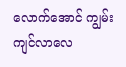လောက်အောင် ကျွမ်းကျင်လာလေ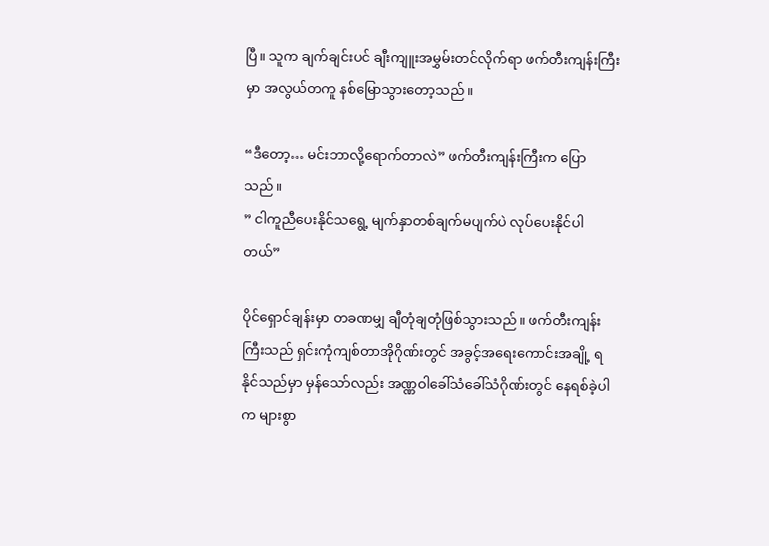ပြီ။ သူက ချက်ချင်းပင် ချီးကျူးအမွှမ်းတင်လိုက်ရာ ဖက်တီးကျန်းကြီးမှာ အလွယ်တကူ နစ်မြောသွားတော့သည်။

“ဒီတော့… မင်းဘာလို့ရောက်တာလဲ” ဖက်တီးကျန်းကြီးက ပြောသည်။
” ငါကူညီပေးနိုင်သရွေ့ မျက်နှာတစ်ချက်မပျက်ပဲ လုပ်ပေးနိုင်ပါတယ်”

ပိုင်ရှောင်ချန်းမှာ တခဏမျှ ချီတုံချတုံဖြစ်သွားသည်။ ဖက်တီးကျန်းကြီးသည် ရှင်းကုံကျစ်တာအိုဂိုဏ်းတွင် အခွင့်အရေးကောင်းအချို့ ရနိုင်သည်မှာ မှန်သော်လည်း အဏ္ဏဝါခေါ်သံခေါ်သံဂိုဏ်းတွင် နေရစ်ခဲ့ပါက များစွာ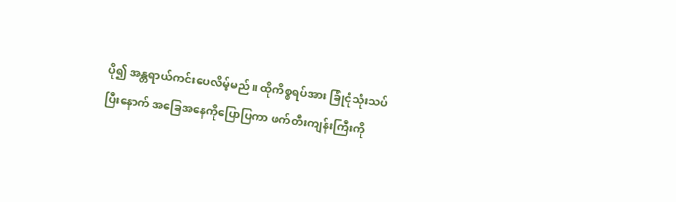ပို၍ အန္တရာယ်ကင်းပေလိမ့်မည်။ ထိုကိစ္စရပ်အား ခြုံငုံသုံးသပ်ပြီးနောက် အခြေအနေကိုပြောပြကာ ဖက်တီးကျန်းကြီးကို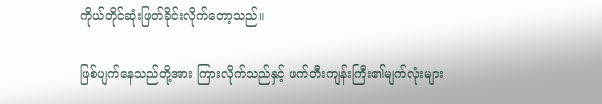ကိုယ်တိုင်ဆုံးဖြတ်ခိုင်းလိုက်တော့သည်။

ဖြစ်ပျက်နေသည်တို့အား ကြားလိုက်သည်နှင့် ဖက်တီးကျန်းကြီး၏မျက်လုံးများ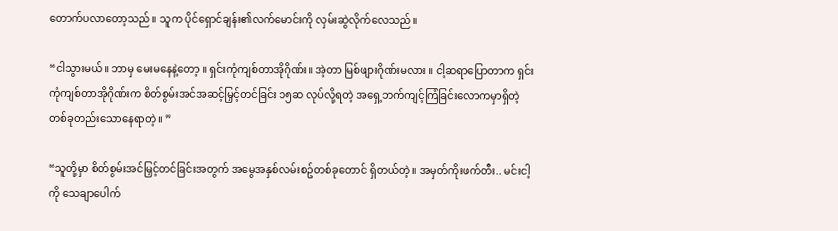တောက်ပလာတော့သည်။ သူက ပိုင်ရှောင်ချန်း၏လက်မောင်းကို လှမ်းဆွဲလိုက်လေသည်။

“ငါသွားမယ်။ ဘာမှ မေးမနေနဲ့တော့ ။ ရှင်းကုံကျစ်တာအိုဂိုဏ်း။ အဲ့တာ မြစ်ဖျားဂိုဏ်းမလား ။ ငါ့ဆရာပြောတာက ရှင်းကုံကျစ်တာအိုဂိုဏ်းက စိတ်စွမ်းအင်အဆင့်မြှင့်တင်ခြင်း ၁၅ဆ လုပ်လို့ရတဲ့ အရှေ့ဘက်ကျင့်ကြံခြင်းလောကမှာရှိတဲ့ တစ်ခုတည်းသောနေရာတဲ့။ ”

“သူတို့မှာ စိတ်စွမ်းအင်မြှင့်တင်ခြင်းအတွက် အမွေအနှစ်လမ်းစဥ်တစ်ခုတောင် ရှိတယ်တဲ့။ အမှတ်ကိုးဖက်တီး.. မင်းငါ့ကို သေချာပေါက်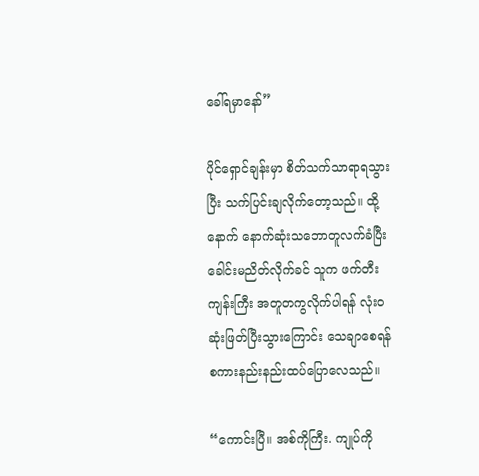ခေါ်ရမှာနော်”

ပိုင်ရှောင်ချန်းမှာ စိတ်သက်သာရာရသွားပြီး သက်ပြင်းချလိုက်တော့သည်။ ထို့နောက် နောက်ဆုံးသဘောတူလက်ခံပြီး ခေါင်းမညိတ်လိုက်ခင် သူက ဖက်တီးကျန်းကြီး အတူတကွလိုက်ပါရန် လုံးဝဆုံးဖြတ်ပြီးသွားကြောင်း သေချာစေရန် စကားနည်းနည်းထပ်ပြောလေသည်။

“ကောင်းပြီ။ အစ်ကိုကြီး. ကျုပ်ကို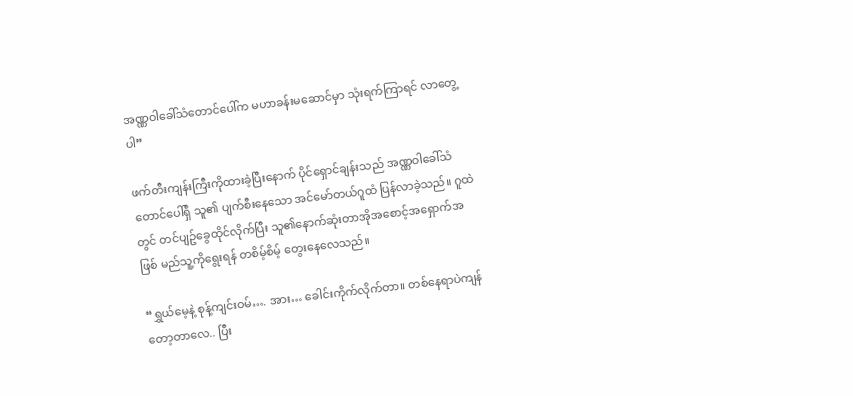အဏ္ဏဝါခေါ်သံတောင်ပေါ်က မဟာခန်းမဆောင်မှာ သုံးရက်ကြာရင် လာတွေ့ပါ”

ဖက်တီးကျန်းကြီးကိုထားခဲ့ပြီးနောက် ပိုင်ရှောင်ချန်းသည် အဏ္ဏဝါခေါ်သံတောင်ပေါ်ရှိ သူ၏ ပျက်စီးနေသော အင်မော်တယ်ဂူထံ ပြန်လာခဲ့သည်။ ဂူထဲတွင် တင်ပျဥ်ခွေထိုင်လိုက်ပြီး သူ၏နောက်ဆုံးတာအိုအစောင့်အရှောက်အဖြစ် မည်သူ့ကိုရွေးရန် တစိမ့်စိမ့် တွေးနေလေသည်။

“ရွှယ်မေ့နဲ့ စုန့်ကျင်းဝမ်…. အား… ခေါင်းကိုက်လိုက်တာ။ တစ်နေရာပဲကျန်တော့တာလေ.. ပြီး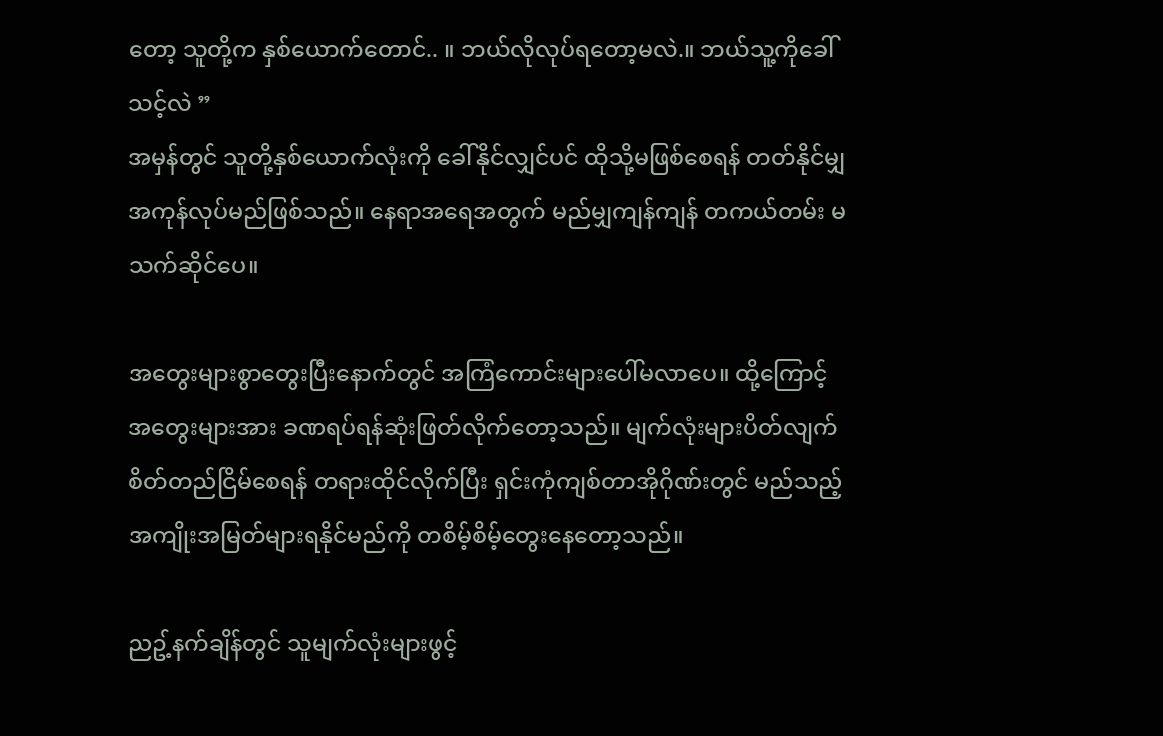တော့ သူတို့က နှစ်ယောက်တောင်.. ။ ဘယ်လိုလုပ်ရတော့မလဲ.။ ဘယ်သူ့ကိုခေါ်သင့်လဲ ”
အမှန်တွင် သူတို့နှစ်ယောက်လုံးကို ခေါ်နိုင်လျှင်ပင် ထိုသို့မဖြစ်စေရန် တတ်နိုင်မျှအကုန်လုပ်မည်ဖြစ်သည်။ နေရာအရေအတွက် မည်မျှကျန်ကျန် တကယ်တမ်း မသက်ဆိုင်ပေ။

အတွေးများစွာတွေးပြီးနောက်တွင် အကြံကောင်းများပေါ်မလာပေ။ ထို့ကြောင့် အတွေးများအား ခဏရပ်ရန်ဆုံးဖြတ်လိုက်တော့သည်။ မျက်လုံးများပိတ်လျက် စိတ်တည်ငြိမ်စေရန် တရားထိုင်လိုက်ပြီး ရှင်းကုံကျစ်တာအိုဂိုဏ်းတွင် မည်သည့်အကျိုးအမြတ်များရနိုင်မည်ကို တစိမ့်စိမ့်တွေးနေတော့သည်။

ညဥ့်နက်ချိန်တွင် သူမျက်လုံးများဖွင့်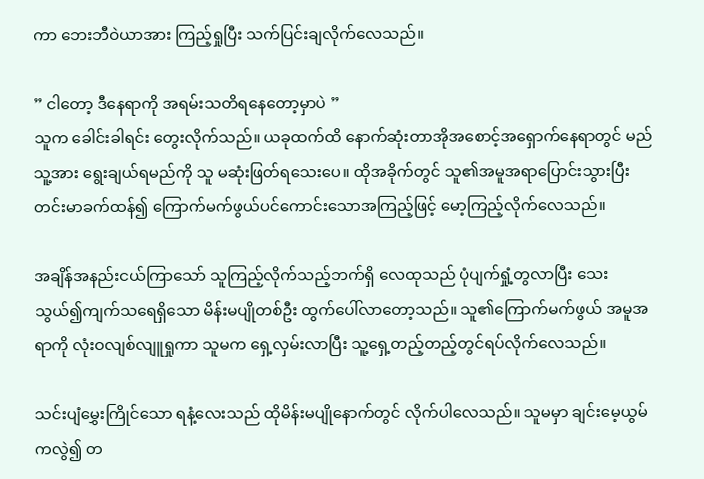ကာ ဘေးဘီဝဲယာအား ကြည့်ရှုပြီး သက်ပြင်းချလိုက်လေသည်။

” ငါတော့ ဒီနေရာကို အရမ်းသတိရနေတော့မှာပဲ ”
သူက ခေါင်းခါရင်း တွေးလိုက်သည်။ ယခုထက်ထိ နောက်ဆုံးတာအိုအစောင့်အရှောက်နေရာတွင် မည်သူ့အား ရွေးချယ်ရမည်ကို သူ မဆုံးဖြတ်ရသေးပေ။ ထိုအခိုက်တွင် သူ၏အမူအရာပြောင်းသွားပြီး တင်းမာခက်ထန်၍ ကြောက်မက်ဖွယ်ပင်ကောင်းသောအကြည့်ဖြင့် မော့ကြည့်လိုက်လေသည်။

အချိန်အနည်းငယ်ကြာသော် သူကြည့်လိုက်သည့်ဘက်ရှိ လေထုသည် ပုံပျက်ရှုံ့တွလာပြီး သေးသွယ်၍ကျက်သရေရှိသော မိန်းမပျိုတစ်ဦး ထွက်ပေါ်လာတော့သည်။ သူ၏ကြောက်မက်ဖွယ် အမူအရာကို လုံးဝလျစ်လျူရှုကာ သူမက ရှေ့လှမ်းလာပြီး သူ့ရှေ့တည့်တည့်တွင်ရပ်လိုက်လေသည်။

သင်းပျံမွှေးကြိုင်သော ရနံ့လေးသည် ထိုမိန်းမပျိုနောက်တွင် လိုက်ပါလေသည်။ သူမမှာ ချင်းမေ့ယွမ်ကလွဲ၍ တ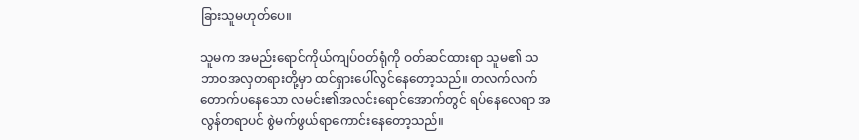ခြားသူမဟုတ်ပေ။

သူမက အမည်းရောင်ကိုယ်ကျပ်ဝတ်ရုံကို ဝတ်ဆင်ထားရာ သူမ၏ သဘာဝအလှတရားတို့မှာ ထင်ရှားပေါ်လွင်နေတော့သည်။ တလက်လက်တောက်ပနေသော လမင်း၏အလင်းရောင်အောက်တွင် ရပ်နေလေရာ အလွန်တရာပင် စွဲမက်ဖွယ်ရာကောင်းနေတော့သည်။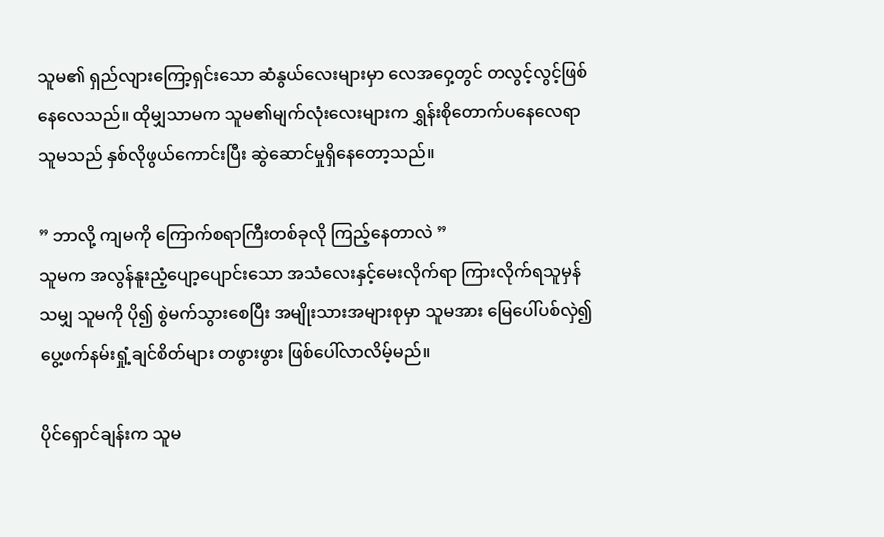သူမ၏ ရှည်လျားကြော့ရှင်းသော ဆံနွယ်လေးများမှာ လေအဝှေ့တွင် တလွင့်လွင့်ဖြစ်နေလေသည်။ ထိုမျှသာမက သူမ၏မျက်လုံးလေးများက ရွှန်းစိုတောက်ပနေလေရာ သူမသည် နှစ်လိုဖွယ်ကောင်းပြီး ဆွဲဆောင်မှုရှိနေတော့သည်။

” ဘာလို့ ကျမကို ကြောက်စရာကြီးတစ်ခုလို ကြည့်နေတာလဲ ”
သူမက အလွန်နူးညံ့ပျော့ပျောင်းသော အသံလေးနှင့်မေးလိုက်ရာ ကြားလိုက်ရသူမှန်သမျှ သူမကို ပို၍ စွဲမက်သွားစေပြီး အမျိုးသားအများစုမှာ သူမအား မြေပေါ်ပစ်လှဲ၍ ပွေ့ဖက်နမ်းရှုံ့ချင်စိတ်များ တဖွားဖွား ဖြစ်ပေါ်လာလိမ့်မည်။

ပိုင်ရှောင်ချန်းက သူမ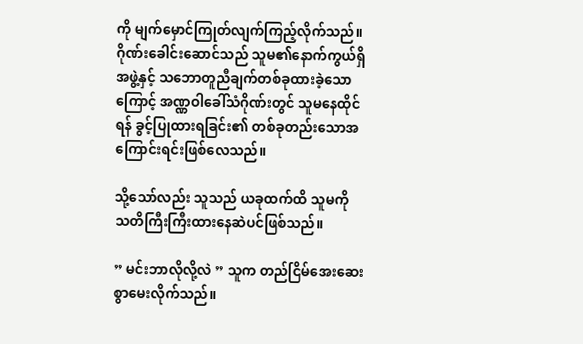ကို မျက်မှောင်ကြုတ်လျက်ကြည့်လိုက်သည်။ ဂိုဏ်းခေါင်းဆောင်သည် သူမ၏နောက်ကွယ်ရှိအဖွဲ့နှင့် သဘောတူညီချက်တစ်ခုထားခဲ့သောကြောင့် အဏ္ဏဝါခေါ်သံဂိုဏ်းတွင် သူမနေထိုင်ရန် ခွင့်ပြုထားရခြင်း၏ တစ်ခုတည်းသောအကြောင်းရင်းဖြစ်လေသည်။

သို့သော်လည်း သူသည် ယခုထက်ထိ သူမကို သတိကြီးကြီးထားနေဆဲပင်ဖြစ်သည်။

” မင်းဘာလိုလို့လဲ ” သူက တည်ငြိမ်အေးဆေးစွာမေးလိုက်သည်။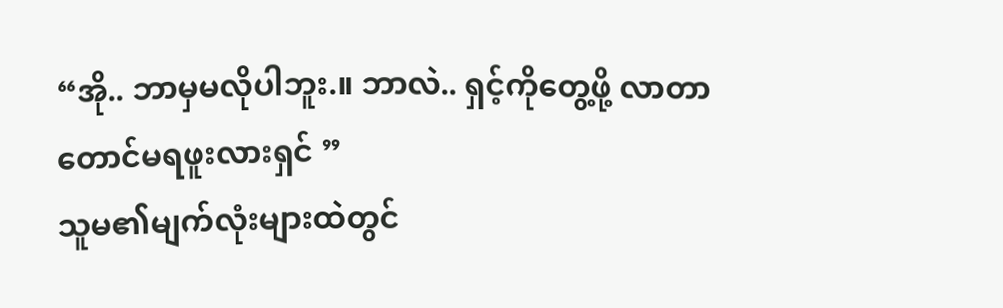“အို.. ဘာမှမလိုပါဘူး.။ ဘာလဲ.. ရှင့်ကိုတွေ့ဖို့ လာတာတောင်မရဖူးလားရှင် ”
သူမ၏မျက်လုံးများထဲတွင်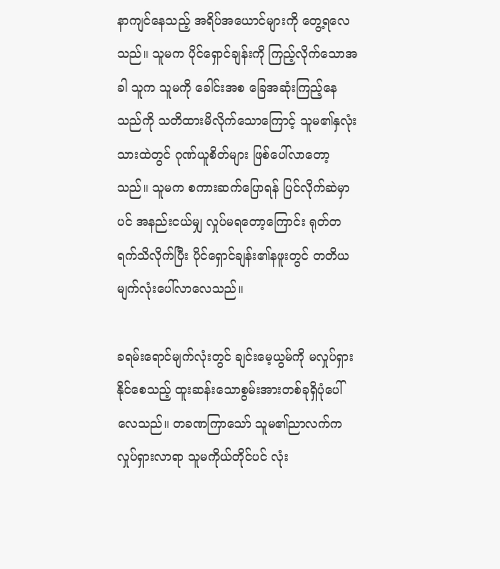နာကျင်နေသည့် အရိပ်အယောင်များကို တွေ့ရလေသည်။ သူမက ပိုင်ရှောင်ချန်းကို ကြည့်လိုက်သောအခါ သူက သူမကို ခေါင်းအစ ခြေအဆုံးကြည့်နေသည်ကို သတိထားမိလိုက်သောကြောင့် သူမ၏နှလုံးသားထဲတွင် ဂုဏ်ယူစိတ်များ ဖြစ်ပေါ်လာတော့သည်။ သူမက စကားဆက်ပြောရန် ပြင်လိုက်ဆဲမှာပင် အနည်းငယ်မျှ လှုပ်မရတော့ကြောင်း ရုတ်တရက်သိလိုက်ပြီး ပိုင်ရှောင်ချန်း၏နဖူးတွင် တတိယမျက်လုံးပေါ်လာလေသည်။

ခရမ်းရောင်မျက်လုံးတွင် ချင်းမေ့ယွမ်ကို မလှုပ်ရှားနိုင်စေသည့် ထူးဆန်းသောစွမ်းအားတစ်ခုရှိပုံပေါ်လေသည်။ တခဏကြာသော် သူမ၏ညာလက်က လှုပ်ရှားလာရာ သူမကိုယ်တိုင်ပင် လုံး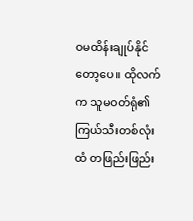ဝမထိန်းချုပ်နိုင်တော့ပေ။ ထိုလက်က သူမဝတ်ရုံ၏ ကြယ်သီးတစ်လုံးထံ တဖြည်းဖြည်း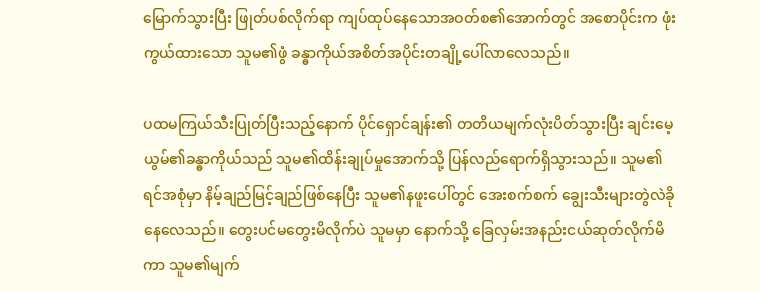မြောက်သွားပြီး ဖြုတ်ပစ်လိုက်ရာ ကျပ်ထုပ်နေသောအဝတ်စ၏အောက်တွင် အစောပိုင်းက ဖုံးကွယ်ထားသော သူမ၏ဖွံ ခန္ဓာကိုယ်အစိတ်အပိုင်းတချို့ပေါ်လာလေသည်။

ပထမကြယ်သီးပြုတ်ပြီးသည့်နောက် ပိုင်ရှောင်ချန်း၏ တတိယမျက်လုံးပိတ်သွားပြီး ချင်းမေ့ယွမ်၏ခန္ဓာကိုယ်သည် သူမ၏ထိန်းချုပ်မှုအောက်သို့ ပြန်လည်ရောက်ရှိသွားသည်။ သူမ၏ ရင်အစုံမှာ နိမ့်ချည်မြင့်ချည်ဖြစ်နေပြီး သူမ၏နဖူးပေါ်တွင် အေးစက်စက် ချွေးသီးများတွဲလဲခိုနေလေသည်။ တွေးပင်မတွေးမိလိုက်ပဲ သူမမှာ နောက်သို့ ခြေလှမ်းအနည်းငယ်ဆုတ်လိုက်မိကာ သူမ၏မျက်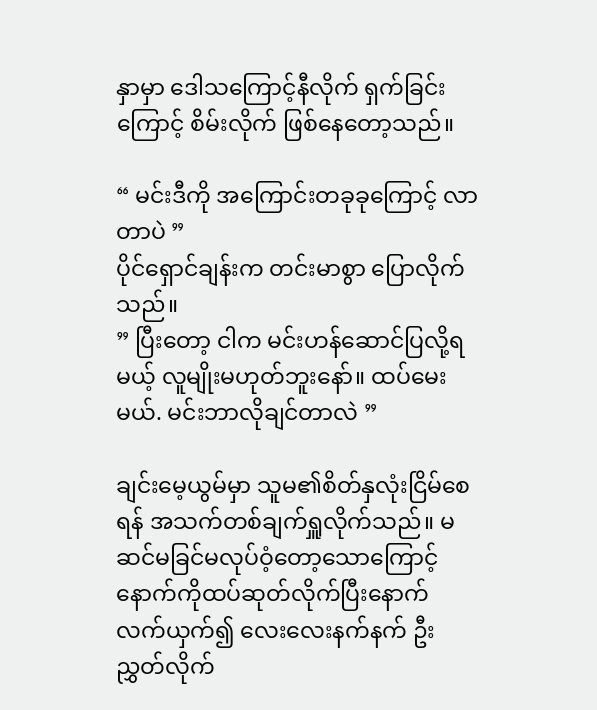နှာမှာ ဒေါသကြောင့်နီလိုက် ရှက်ခြင်းကြောင့် စိမ်းလိုက် ဖြစ်နေတော့သည်။

“ မင်းဒီကို အကြောင်းတခုခုကြောင့် လာတာပဲ ”
ပိုင်ရှောင်ချန်းက တင်းမာစွာ ပြောလိုက်သည်။
” ပြီးတော့ ငါက မင်းဟန်ဆောင်ပြလို့ရမယ့် လူမျိုးမဟုတ်ဘူးနော်။ ထပ်မေးမယ်. မင်းဘာလိုချင်တာလဲ ”

ချင်းမေ့ယွမ်မှာ သူမ၏စိတ်နှလုံးငြိမ်စေရန် အသက်တစ်ချက်ရှူလိုက်သည်။ မဆင်မခြင်မလုပ်ဝံ့တော့သောကြောင့် နောက်ကိုထပ်ဆုတ်လိုက်ပြီးနောက် လက်ယှက်၍ လေးလေးနက်နက် ဦးညွှတ်လိုက်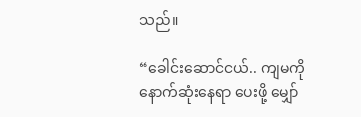သည်။

“ခေါင်းဆောင်ငယ်.. ကျမကို နောက်ဆုံးနေရာ ပေးဖို့ မျှော်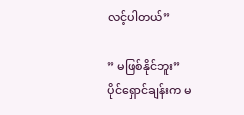လင့်ပါတယ်”

” မဖြစ်နိုင်ဘူး”
ပိုင်ရှောင်ချန်းက မ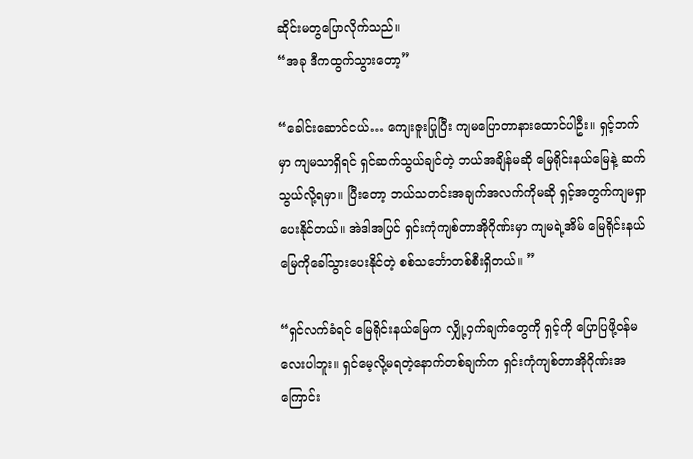ဆိုင်းမတွပြောလိုက်သည်။
“အခု ဒီကထွက်သွားတော့”

“ခေါင်းဆောင်ငယ်… ကျေးဇူးပြုပြီး ကျမပြောတာနားထောင်ပါဦး။ ရှင့်ဘက်မှာ ကျမသာရှိရင် ရှင်ဆက်သွယ်ချင်တဲ့ ဘယ်အချိန်မဆို မြေရိုင်းနယ်မြေနဲ့ ဆက်သွယ်လို့ရမှာ။ ပြီးတော့ ဘယ်သတင်းအချက်အလက်ကိုမဆို ရှင့်အတွက်ကျမရှာပေးနိုင်တယ်။ အဲဒါအပြင် ရှင်းကုံကျစ်တာအိုဂိုဏ်းမှာ ကျမရဲ့အိမ် မြေရိုင်းနယ်မြေကိုခေါ်သွားပေးနိုင်တဲ့ စစ်သင်္ဘောတစ်စီးရှိတယ်။ ”

“ရှင်လက်ခံရင် မြေရိုင်းနယ်မြေက လျှို့ဝှက်ချက်တွေကို ရှင့်ကို ပြောပြဖို့ဝန်မလေးပါဘူး။ ရှင်မေ့လို့မရတဲ့နောက်တစ်ချက်က ရှင်းကုံကျစ်တာအိုဂိုဏ်းအကြောင်း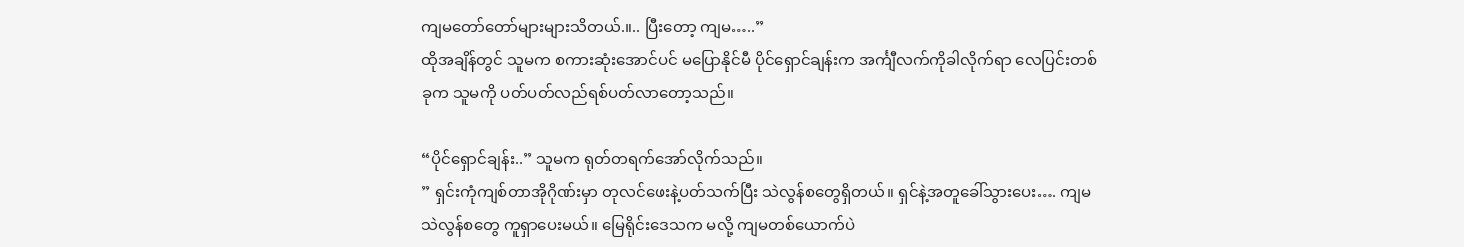ကျမတော်တော်များများသိတယ်.။.. ပြီးတော့ ကျမ…..”
ထိုအချိန်တွင် သူမက စကားဆုံးအောင်ပင် မပြောနိုင်မီ ပိုင်ရှောင်ချန်းက အင်္ကျီလက်ကိုခါလိုက်ရာ လေပြင်းတစ်ခုက သူမကို ပတ်ပတ်လည်ရစ်ပတ်လာတော့သည်။

“ပိုင်ရှောင်ချန်း..” သူမက ရုတ်တရက်အော်လိုက်သည်။
” ရှင်းကုံကျစ်တာအိုဂိုဏ်းမှာ တုလင်ဖေးနဲ့ပတ်သက်ပြီး သဲလွန်စတွေရှိတယ်။ ရှင်နဲ့အတူခေါ်သွားပေး…. ကျမ သဲလွန်စတွေ ကူရှာပေးမယ်။ မြေရိုင်းဒေသက မလို့ ကျမတစ်ယောက်ပဲ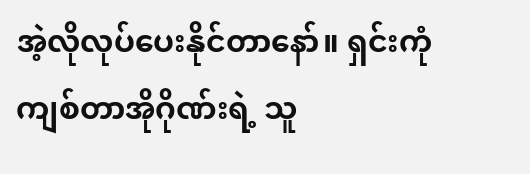အဲ့လိုလုပ်ပေးနိုင်တာနော်။ ရှင်းကုံကျစ်တာအိုဂိုဏ်းရဲ့ သူ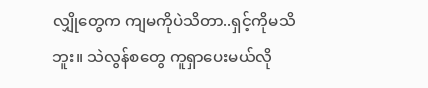လျှိုတွေက ကျမကိုပဲသိတာ..ရှင့်ကိုမသိဘူး။ သဲလွန်စတွေ ကူရှာပေးမယ်လို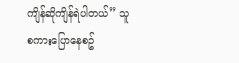ကျိန်ဆိုကျိန်ရဲပါတယ်” သူစကားပြောနေစဥ်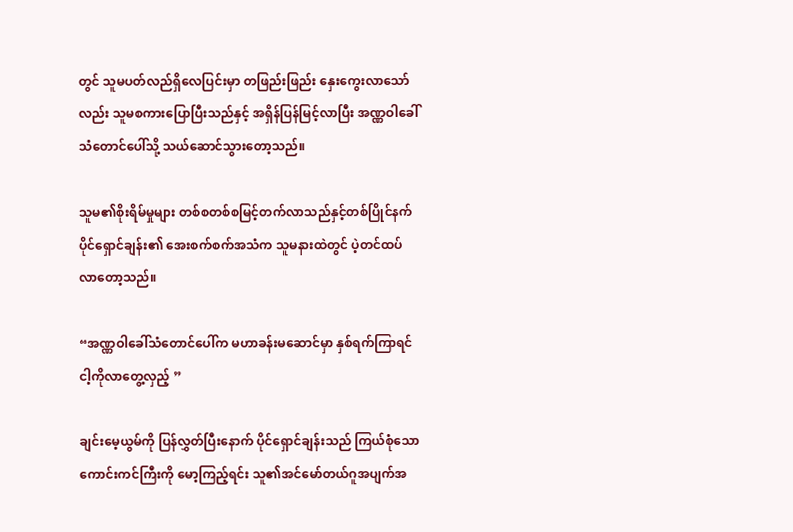တွင် သူမပတ်လည်ရှိလေပြင်းမှာ တဖြည်းဖြည်း နှေးကွေးလာသော်လည်း သူမစကားပြောပြီးသည်နှင့် အရှိန်ပြန်မြင့်လာပြီး အဏ္ဏဝါခေါ်သံတောင်ပေါ်သို့ သယ်ဆောင်သွားတော့သည်။

သူမ၏စိုးရိမ်မှုများ တစ်စတစ်စမြင့်တက်လာသည်နှင့်တစ်ပြိုင်နက် ပိုင်ရှောင်ချန်း၏ အေးစက်စက်အသံက သူမနားထဲတွင် ပဲ့တင်ထပ်လာတော့သည်။

“အဏ္ဏဝါခေါ်သံတောင်ပေါ်က မဟာခန်းမဆောင်မှာ နှစ်ရက်ကြာရင် ငါ့ကိုလာတွေ့လှည့် ”

ချင်းမေ့ယွမ်ကို ပြန်လွှတ်ပြီးနောက် ပိုင်ရှောင်ချန်းသည် ကြယ်စုံသောကောင်းကင်ကြီးကို မော့ကြည့်ရင်း သူ၏အင်မော်တယ်ဂူအပျက်အ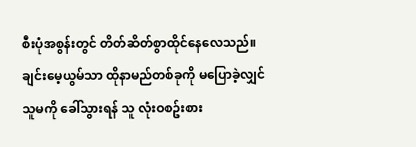စီးပုံအစွန်းတွင် တိတ်ဆိတ်စွာထိုင်နေလေသည်။ ချင်းမေ့ယွမ်သာ ထိုနာမည်တစ်ခုကို မပြောခဲ့လျှင် သူမကို ခေါ်သွားရန် သူ လုံးဝစဥ်းစား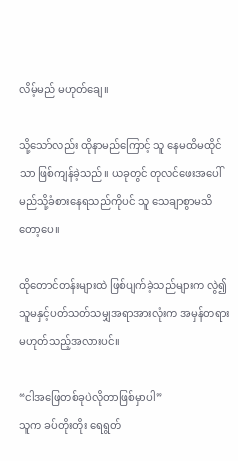လိမ့်မည် မဟုတ်ချေ။

သို့သော်လည်း ထိုနာမည်ကြောင့် သူ နေမထိမထိုင်သာ ဖြစ်ကျန်ခဲ့သည်။ ယခုတွင် တုလင်ဖေးအပေါ် မည်သို့ခံစားနေရသည်ကိုပင် သူ သေချာစွာမသိတော့ပေ။

ထိုတောင်တန်းများထဲ ဖြစ်ပျက်ခဲ့သည်များက လွဲ၍ သူမနှင့်ပတ်သတ်သမျှအရာအားလုံးက အမှန်တရား မဟုတ်သည့်အလားပင်။

“ငါအဖြေတစ်ခုပဲလိုတာဖြစ်မှာပါ”
သူက ခပ်တိုးတိုး ရေရွတ်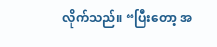လိုက်သည်။ “ပြီးတော့ အ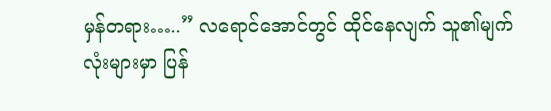မှန်တရား…..” လရောင်အောင်တွင် ထိုင်နေလျက် သူ၏မျက်လုံးများမှာ ပြန်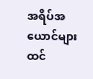အရိပ်အယောင်များ ထင်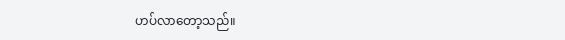ဟပ်လာတော့သည်။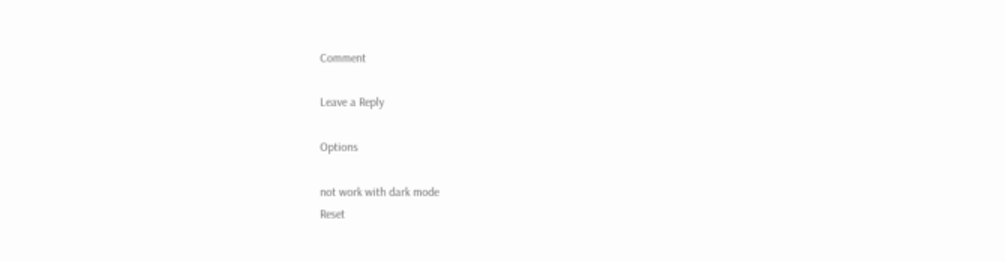Comment

Leave a Reply

Options

not work with dark mode
Reset